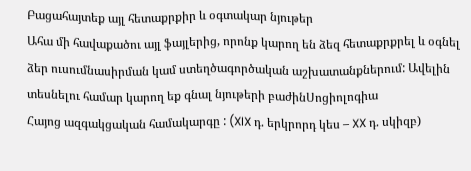Բացահայտեք այլ հետաքրքիր և օգտակար նյութեր
Ահա մի հավաքածու այլ ֆայլերից, որոնք կարող են ձեզ հետաքրքրել և օգնել ձեր ուսումնասիրման կամ ստեղծագործական աշխատանքներում: Ավելին տեսնելու համար կարող եք գնալ նյութերի բաժինՍոցիոլոգիա
Հայոց ազգակցական համակարգը : (XIX դ. երկրորդ կես – XX դ. սկիզբ)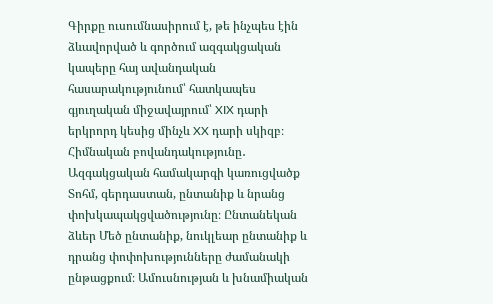Գիրքը ուսումնասիրում է, թե ինչպես էին ձևավորված և գործում ազգակցական կապերը հայ ավանդական հասարակությունում՝ հատկապես գյուղական միջավայրում՝ XIX դարի երկրորդ կեսից մինչև XX դարի սկիզբ։ Հիմնական բովանդակությունը․ Ազգակցական համակարգի կառուցվածք Տոհմ, գերդաստան, ընտանիք և նրանց փոխկապակցվածությունը։ Ընտանեկան ձևեր Մեծ ընտանիք, նուկլեար ընտանիք և դրանց փոփոխությունները ժամանակի ընթացքում։ Ամուսնության և խնամիական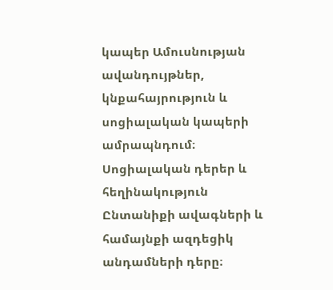կապեր Ամուսնության ավանդույթներ, կնքահայրություն և սոցիալական կապերի ամրապնդում։ Սոցիալական դերեր և հեղինակություն Ընտանիքի ավագների և համայնքի ազդեցիկ անդամների դերը։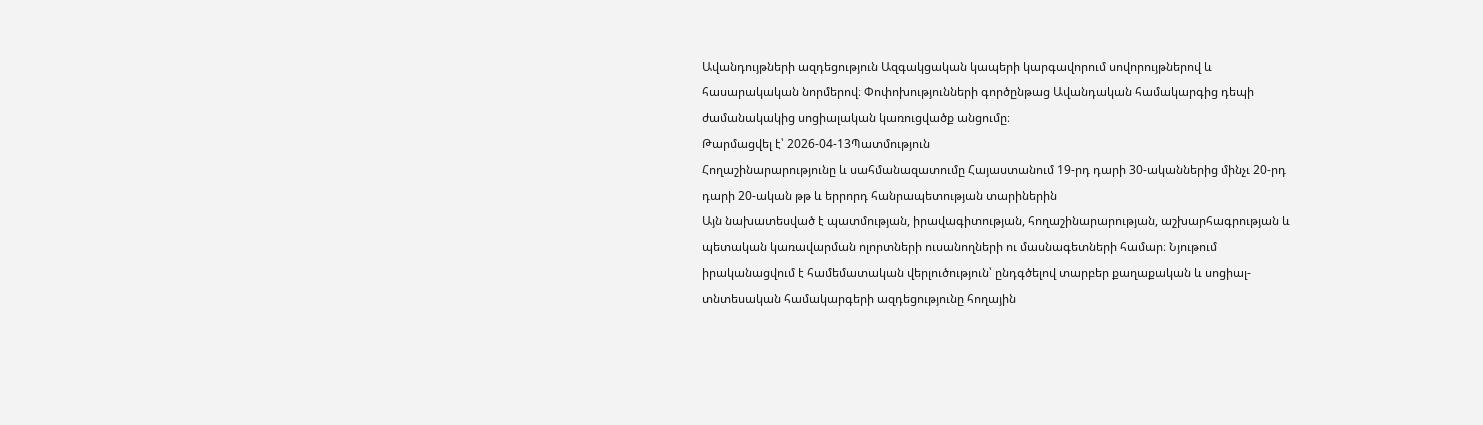Ավանդույթների ազդեցություն Ազգակցական կապերի կարգավորում սովորույթներով և հասարակական նորմերով։ Փոփոխությունների գործընթաց Ավանդական համակարգից դեպի ժամանակակից սոցիալական կառուցվածք անցումը։
Թարմացվել է՝ 2026-04-13Պատմություն
Հողաշինարարությունը և սահմանազատումը Հայաստանում 19-րդ դարի 30-ականներից մինչւ 20-րդ դարի 20-ական թթ և երրորդ հանրապետության տարիներին
Այն նախատեսված է պատմության, իրավագիտության, հողաշինարարության, աշխարհագրության և պետական կառավարման ոլորտների ուսանողների ու մասնագետների համար։ Նյութում իրականացվում է համեմատական վերլուծություն՝ ընդգծելով տարբեր քաղաքական և սոցիալ-տնտեսական համակարգերի ազդեցությունը հողային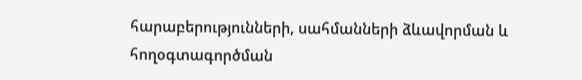հարաբերությունների, սահմանների ձևավորման և հողօգտագործման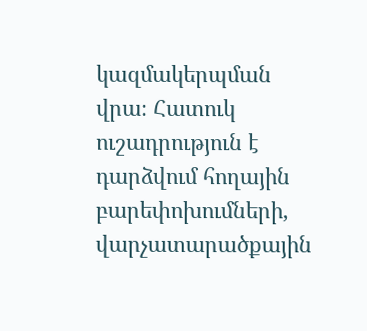կազմակերպման վրա։ Հատուկ ուշադրություն է դարձվում հողային բարեփոխումների, վարչատարածքային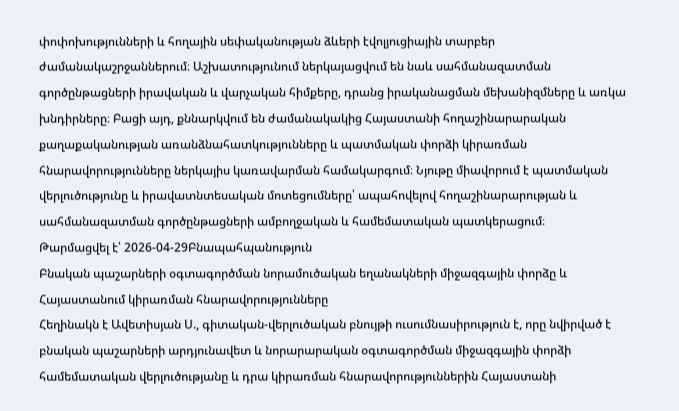փոփոխությունների և հողային սեփականության ձևերի էվոլյուցիային տարբեր ժամանակաշրջաններում։ Աշխատությունում ներկայացվում են նաև սահմանազատման գործընթացների իրավական և վարչական հիմքերը, դրանց իրականացման մեխանիզմները և առկա խնդիրները։ Բացի այդ, քննարկվում են ժամանակակից Հայաստանի հողաշինարարական քաղաքականության առանձնահատկությունները և պատմական փորձի կիրառման հնարավորությունները ներկայիս կառավարման համակարգում։ Նյութը միավորում է պատմական վերլուծությունը և իրավատնտեսական մոտեցումները՝ ապահովելով հողաշինարարության և սահմանազատման գործընթացների ամբողջական և համեմատական պատկերացում։
Թարմացվել է՝ 2026-04-29Բնապահպանություն
Բնական պաշարների օգտագործման նորամուծական եղանակների միջազգային փորձը և Հայաստանում կիրառման հնարավորությունները
Հեղինակն է Ավետիսյան Ս., գիտական-վերլուծական բնույթի ուսումնասիրություն է, որը նվիրված է բնական պաշարների արդյունավետ և նորարարական օգտագործման միջազգային փորձի համեմատական վերլուծությանը և դրա կիրառման հնարավորություններին Հայաստանի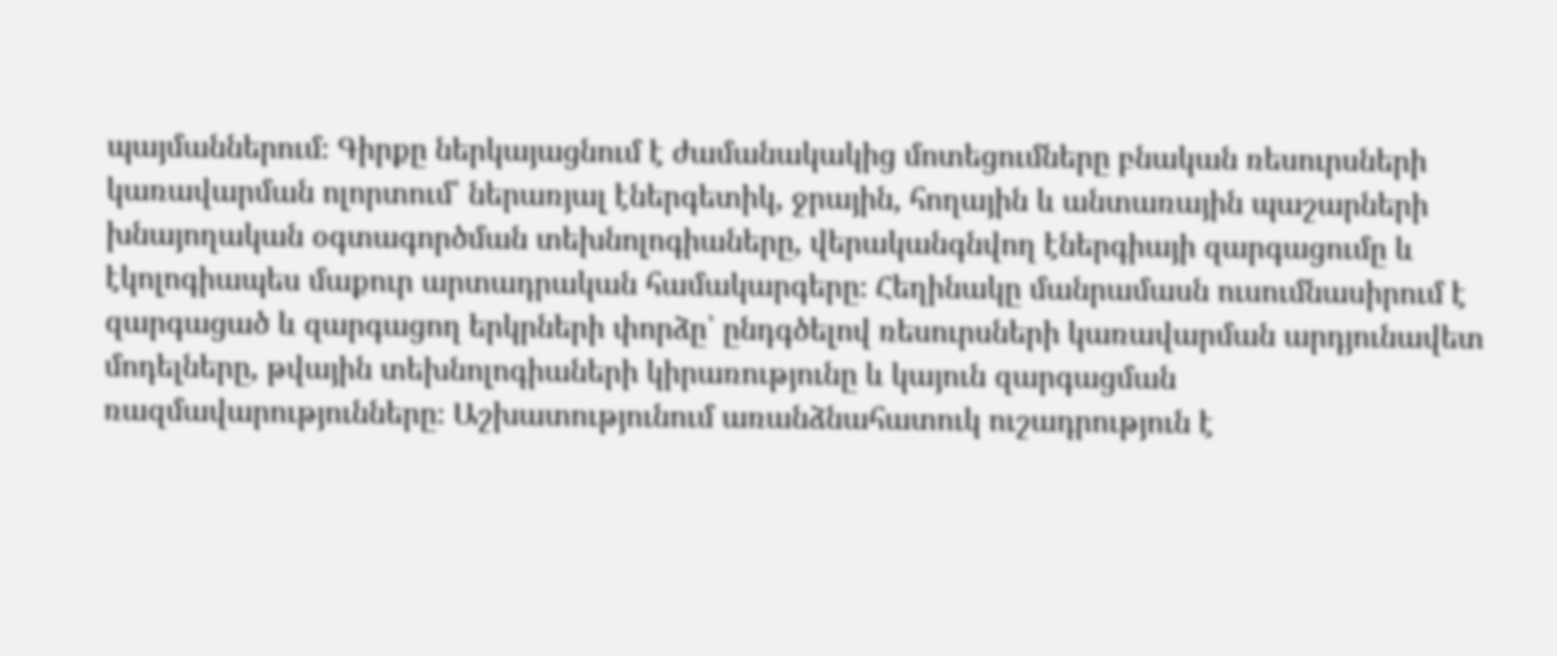պայմաններում։ Գիրքը ներկայացնում է ժամանակակից մոտեցումները բնական ռեսուրսների կառավարման ոլորտում՝ ներառյալ էներգետիկ, ջրային, հողային և անտառային պաշարների խնայողական օգտագործման տեխնոլոգիաները, վերականգնվող էներգիայի զարգացումը և էկոլոգիապես մաքուր արտադրական համակարգերը։ Հեղինակը մանրամասն ուսումնասիրում է զարգացած և զարգացող երկրների փորձը՝ ընդգծելով ռեսուրսների կառավարման արդյունավետ մոդելները, թվային տեխնոլոգիաների կիրառությունը և կայուն զարգացման ռազմավարությունները։ Աշխատությունում առանձնահատուկ ուշադրություն է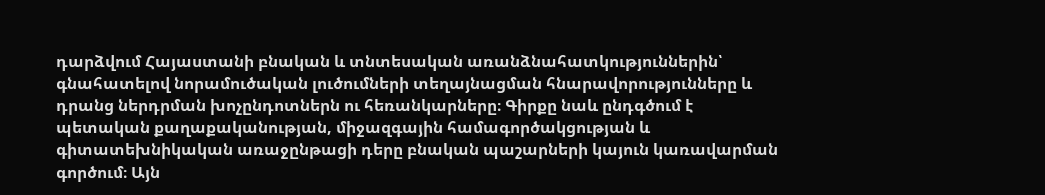դարձվում Հայաստանի բնական և տնտեսական առանձնահատկություններին՝ գնահատելով նորամուծական լուծումների տեղայնացման հնարավորությունները և դրանց ներդրման խոչընդոտներն ու հեռանկարները։ Գիրքը նաև ընդգծում է պետական քաղաքականության, միջազգային համագործակցության և գիտատեխնիկական առաջընթացի դերը բնական պաշարների կայուն կառավարման գործում։ Այն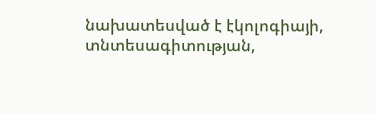նախատեսված է էկոլոգիայի, տնտեսագիտության,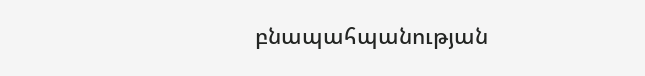բնապահպանության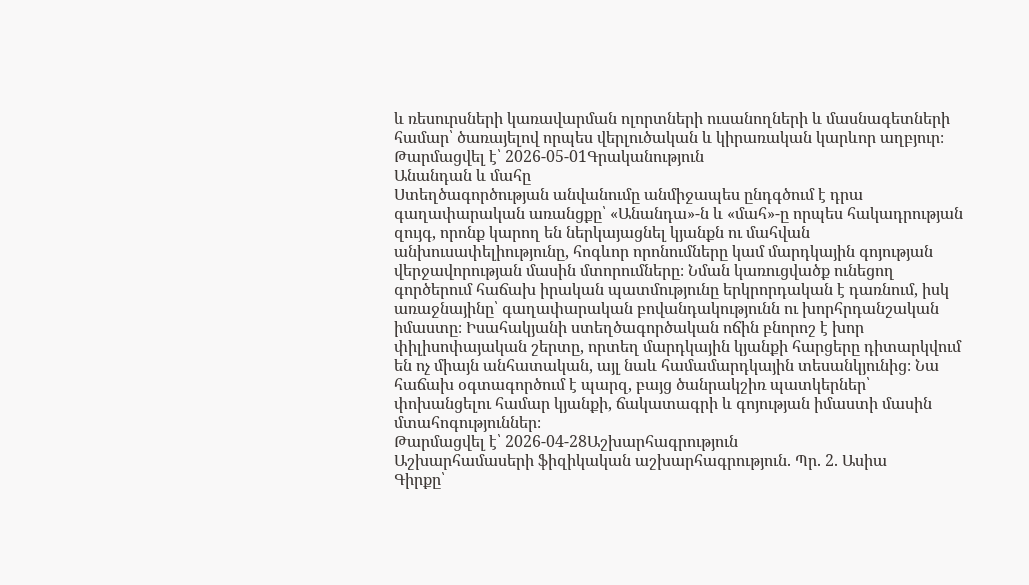և ռեսուրսների կառավարման ոլորտների ուսանողների և մասնագետների համար՝ ծառայելով որպես վերլուծական և կիրառական կարևոր աղբյուր։
Թարմացվել է՝ 2026-05-01Գրականություն
Անանդան և մահը
Ստեղծագործության անվանումը անմիջապես ընդգծում է դրա գաղափարական առանցքը՝ «Անանդա»-ն և «մահ»-ը որպես հակադրության զույգ, որոնք կարող են ներկայացնել կյանքն ու մահվան անխուսափելիությունը, հոգևոր որոնումները կամ մարդկային գոյության վերջավորության մասին մտորումները։ Նման կառուցվածք ունեցող գործերում հաճախ իրական պատմությունը երկրորդական է դառնում, իսկ առաջնայինը՝ գաղափարական բովանդակությունն ու խորհրդանշական իմաստը։ Իսահակյանի ստեղծագործական ոճին բնորոշ է խոր փիլիսոփայական շերտը, որտեղ մարդկային կյանքի հարցերը դիտարկվում են ոչ միայն անհատական, այլ նաև համամարդկային տեսանկյունից։ Նա հաճախ օգտագործում է պարզ, բայց ծանրակշիռ պատկերներ՝ փոխանցելու համար կյանքի, ճակատագրի և գոյության իմաստի մասին մտահոգություններ։
Թարմացվել է՝ 2026-04-28Աշխարհագրություն
Աշխարհամասերի ֆիզիկական աշխարհագրություն. Պր. 2. Ասիա
Գիրքը՝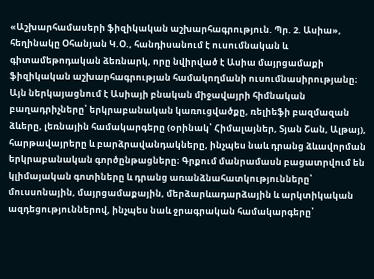«Աշխարհամասերի ֆիզիկական աշխարհագրություն. Պր. 2. Ասիա», հեղինակը Օհանյան Կ.Օ., հանդիսանում է ուսումնական և գիտամեթոդական ձեռնարկ, որը նվիրված է Ասիա մայրցամաքի ֆիզիկական աշխարհագրության համակողմանի ուսումնասիրությանը։ Այն ներկայացնում է Ասիայի բնական միջավայրի հիմնական բաղադրիչները՝ երկրաբանական կառուցվածքը, ռելիեֆի բազմազան ձևերը, լեռնային համակարգերը (օրինակ՝ Հիմալայներ, Տյան Շան, Ալթայ), հարթավայրերը և բարձրավանդակները, ինչպես նաև դրանց ձևավորման երկրաբանական գործընթացները։ Գրքում մանրամասն բացատրվում են կլիմայական գոտիները և դրանց առանձնահատկությունները՝ մուսսոնային, մայրցամաքային, մերձարևադարձային և արկտիկական ազդեցություններով, ինչպես նաև ջրագրական համակարգերը՝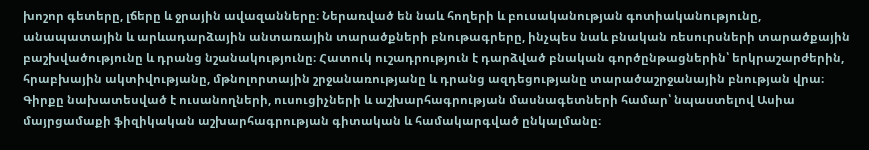խոշոր գետերը, լճերը և ջրային ավազանները։ Ներառված են նաև հողերի և բուսականության գոտիականությունը, անապատային և արևադարձային անտառային տարածքների բնութագրերը, ինչպես նաև բնական ռեսուրսների տարածքային բաշխվածությունը և դրանց նշանակությունը։ Հատուկ ուշադրություն է դարձված բնական գործընթացներին՝ երկրաշարժերին, հրաբխային ակտիվությանը, մթնոլորտային շրջանառությանը և դրանց ազդեցությանը տարածաշրջանային բնության վրա։ Գիրքը նախատեսված է ուսանողների, ուսուցիչների և աշխարհագրության մասնագետների համար՝ նպաստելով Ասիա մայրցամաքի ֆիզիկական աշխարհագրության գիտական և համակարգված ընկալմանը։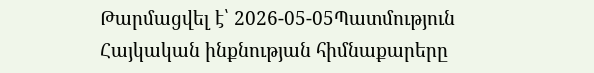Թարմացվել է՝ 2026-05-05Պատմություն
Հայկական ինքնության հիմնաքարերը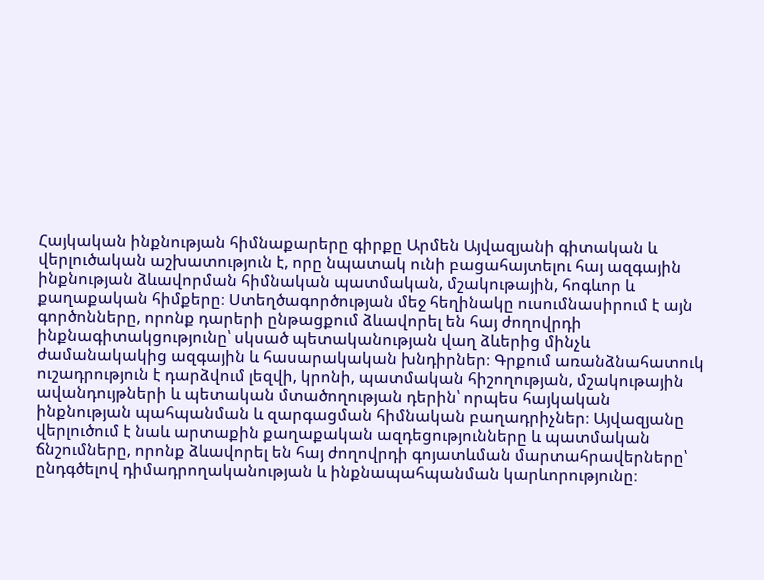Հայկական ինքնության հիմնաքարերը գիրքը Արմեն Այվազյանի գիտական և վերլուծական աշխատություն է, որը նպատակ ունի բացահայտելու հայ ազգային ինքնության ձևավորման հիմնական պատմական, մշակութային, հոգևոր և քաղաքական հիմքերը։ Ստեղծագործության մեջ հեղինակը ուսումնասիրում է այն գործոնները, որոնք դարերի ընթացքում ձևավորել են հայ ժողովրդի ինքնագիտակցությունը՝ սկսած պետականության վաղ ձևերից մինչև ժամանակակից ազգային և հասարակական խնդիրներ։ Գրքում առանձնահատուկ ուշադրություն է դարձվում լեզվի, կրոնի, պատմական հիշողության, մշակութային ավանդույթների և պետական մտածողության դերին՝ որպես հայկական ինքնության պահպանման և զարգացման հիմնական բաղադրիչներ։ Այվազյանը վերլուծում է նաև արտաքին քաղաքական ազդեցությունները և պատմական ճնշումները, որոնք ձևավորել են հայ ժողովրդի գոյատևման մարտահրավերները՝ ընդգծելով դիմադրողականության և ինքնապահպանման կարևորությունը։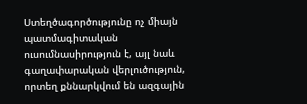Ստեղծագործությունը ոչ միայն պատմագիտական ուսումնասիրություն է, այլ նաև գաղափարական վերլուծություն, որտեղ քննարկվում են ազգային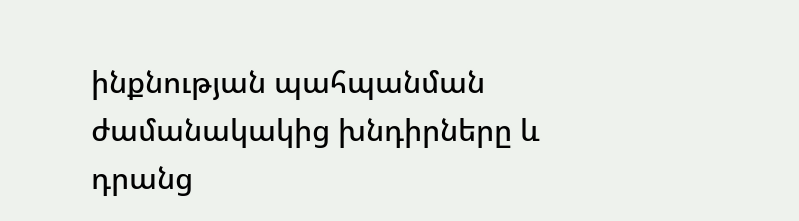ինքնության պահպանման ժամանակակից խնդիրները և դրանց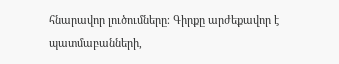հնարավոր լուծումները։ Գիրքը արժեքավոր է պատմաբանների,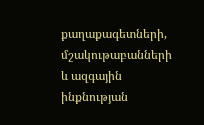քաղաքագետների, մշակութաբանների և ազգային ինքնության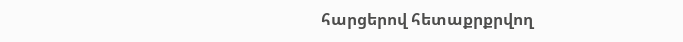հարցերով հետաքրքրվող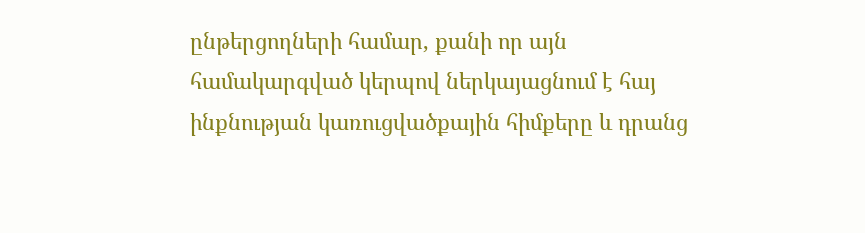ընթերցողների համար, քանի որ այն համակարգված կերպով ներկայացնում է հայ ինքնության կառուցվածքային հիմքերը և դրանց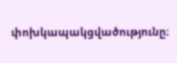փոխկապակցվածությունը։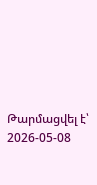Թարմացվել է՝ 2026-05-08